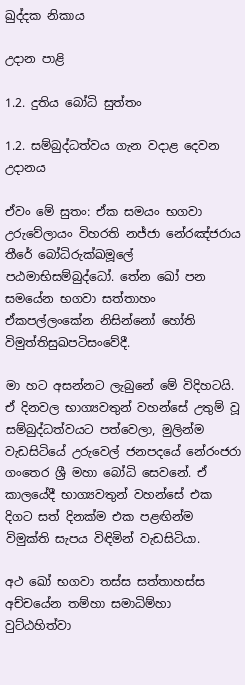ඛුද්දක නිකාය

උදාන පාළි

1.2. දුතිය බෝධි සුත්තං

1.2. සම්බුද්ධත්වය ගැන වදාළ දෙවන උදානය

ඒවං මේ සුතං: ඒක සමයං භගවා උරුවේලායං විහරති නජ්ජා නේරඤ්ජරාය තීරේ බෝධිරුක්ඛමූලේ පඨමාභිසම්බුද්ධෝ. තේන ඛෝ පන සමයේන භගවා සත්තාහං ඒකපල්ලංකේන නිසින්නෝ හෝති විමුත්තිසුඛපටිසංවේදී.

මා හට අසන්නට ලැබුනේ මේ විදිහටයි. ඒ දිනවල භාග්‍යවතුන් වහන්සේ උතුම් වූ සම්බුද්ධත්වයට පත්වෙලා, මුලින්ම වැඩසිටියේ උරුවෙල් ජනපදයේ නේරංජරා ගංතෙර ශ්‍රී මහා බෝධි සෙවනේ. ඒ කාලයේදී භාග්‍යවතුන් වහන්සේ එක දිගට සත් දිනක්ම එක පළඟින්ම විමුක්ති සැපය විඳිමින් වැඩසිටියා.

අථ ඛෝ භගවා තස්ස සත්තාහස්ස අච්චයේන තම්හා සමාධිම්හා වුට්ඨහිත්වා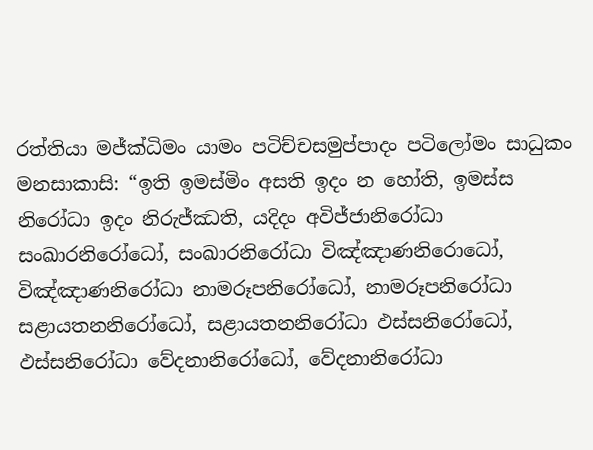රත්තියා මජ්ක්‍ධිමං යාමං පටිච්චසමුප්පාදං පටිලෝමං සාධුකං මනසාකාසි: “ඉති ඉමස්මිං අසති ඉදං න හෝති, ඉමස්ස නිරෝධා ඉදං නිරුජ්ඣති, යදිදං අවිජ්ජානිරෝධා සංඛාරනිරෝධෝ, සංඛාරනිරෝධා විඤ්ඤාණනිරොධෝ, විඤ්ඤාණනිරෝධා නාමරූපනිරෝධෝ, නාමරූපනිරෝධා සළායතනනිරෝධෝ, සළායතනනිරෝධා ඵස්සනිරෝධෝ, ඵස්සනිරෝධා වේදනානිරෝධෝ, වේදනානිරෝධා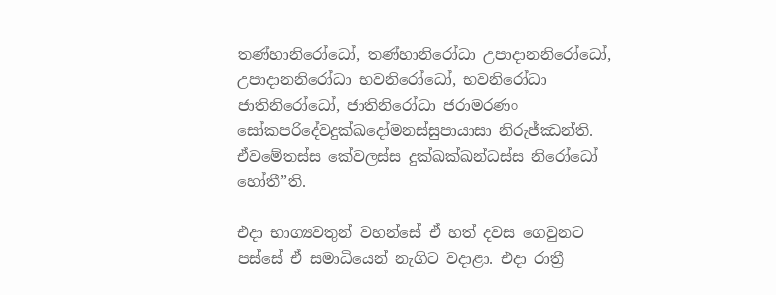තණ්හානිරෝධෝ, තණ්හානිරෝධා උපාදානනිරෝධෝ, උපාදානනිරෝධා භවනිරෝධෝ, භවනිරෝධා ජාතිනිරෝධෝ, ජාතිනිරෝධා ජරාමරණං සෝකපරිදේවදුක්ඛදෝමනස්සුපායාසා නිරුජ්ඣන්ති. ඒවමේතස්ස කේවලස්ස දුක්ඛක්ඛන්ධස්ස නිරෝධෝ හෝතී”ති.

එදා භාග්‍යවතුන් වහන්සේ ඒ හත් දවස ගෙවුනට පස්සේ ඒ සමාධියෙන් නැගිට වදාළා. එදා රාත්‍රී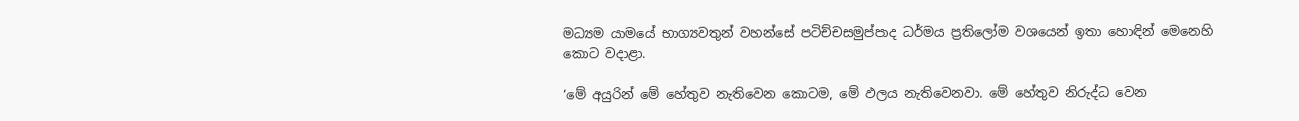මධ්‍යම යාමයේ භාග්‍යවතුන් වහන්සේ පටිච්චසමුප්පාද ධර්මය ප්‍රතිලෝම වශයෙන් ඉතා හොඳින් මෙනෙහි කොට වදාළා.

‘මේ අයුරින් මේ හේතුව නැතිවෙන කොටම, මේ ඵලය නැතිවෙනවා. මේ හේතුව නිරුද්ධ වෙන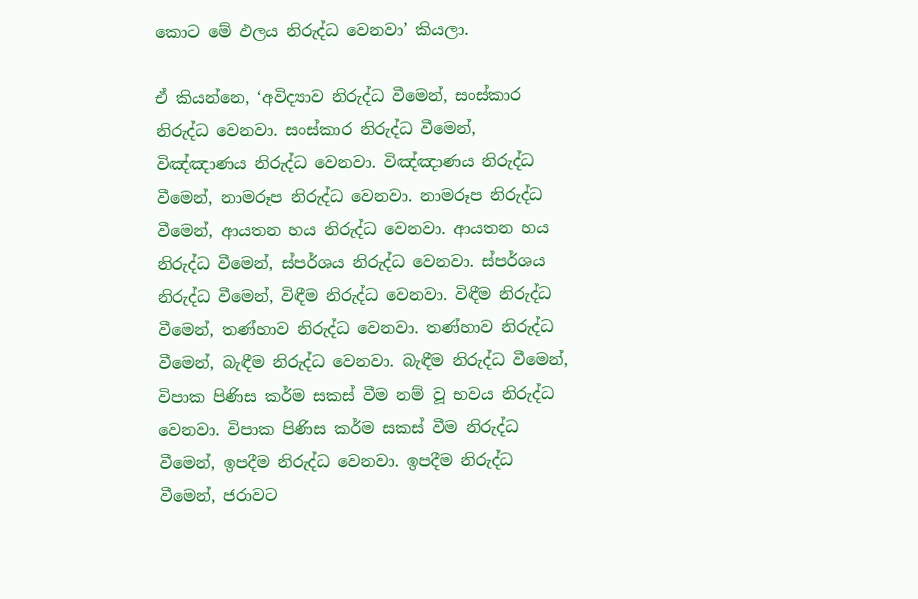කොට මේ ඵලය නිරුද්ධ වෙනවා’ කියලා.

ඒ කියන්නෙ, ‘අවිද්‍යාව නිරුද්ධ වීමෙන්, සංස්කාර නිරුද්ධ වෙනවා. සංස්කාර නිරුද්ධ වීමෙන්, විඤ්ඤාණය නිරුද්ධ වෙනවා. විඤ්ඤාණය නිරුද්ධ වීමෙන්, නාමරූප නිරුද්ධ වෙනවා. නාමරූප නිරුද්ධ වීමෙන්, ආයතන හය නිරුද්ධ වෙනවා. ආයතන හය නිරුද්ධ වීමෙන්, ස්පර්ශය නිරුද්ධ වෙනවා. ස්පර්ශය නිරුද්ධ වීමෙන්, විඳීම නිරුද්ධ වෙනවා. විඳීම නිරුද්ධ වීමෙන්, තණ්හාව නිරුද්ධ වෙනවා. තණ්හාව නිරුද්ධ වීමෙන්, බැඳීම නිරුද්ධ වෙනවා. බැඳීම නිරුද්ධ වීමෙන්, විපාක පිණිස කර්ම සකස් වීම නම් වූ භවය නිරුද්ධ වෙනවා. විපාක පිණිස කර්ම සකස් වීම නිරුද්ධ වීමෙන්, ඉපදීම නිරුද්ධ වෙනවා. ඉපදීම නිරුද්ධ වීමෙන්, ජරාවට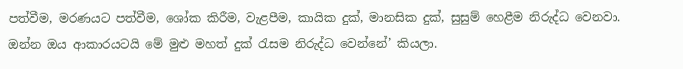පත්වීම, මරණයට පත්වීම, ශෝක කිරීම, වැළපීම, කායික දුක්, මානසික දුක්, සුසුම් හෙළීම නිරුද්ධ වෙනවා. ඔන්න ඔය ආකාරයටයි මේ මුළු මහත් දුක් රැසම නිරුද්ධ වෙන්නේ’ කියලා.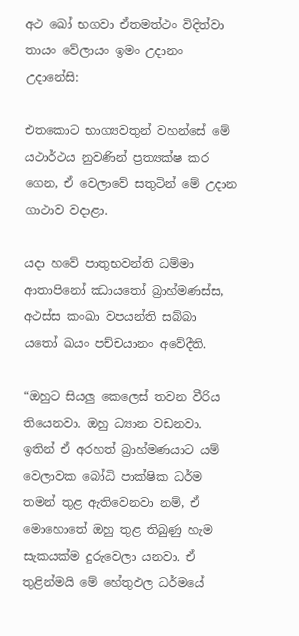අථ ඛෝ භගවා ඒතමත්ථං විදිත්වා තායං වේලායං ඉමං උදානං උදානේසි:

එතකොට භාග්‍යවතුන් වහන්සේ මේ යථාර්ථය නුවණින් ප්‍රත්‍යක්ෂ කර ගෙන, ඒ වෙලාවේ සතුටින් මේ උදාන ගාථාව වදාළා.

යදා හවේ පාතුභවන්ති ධම්මා
ආතාපිනෝ ඣායතෝ බ්‍රාහ්මණස්ස,
අථස්ස කංඛා වපයන්ති සබ්බා
යතෝ ඛයං පච්චයානං අවේදීති.

“ඔහුට සියලු කෙලෙස් තවන වීරිය තියෙනවා. ඔහු ධ්‍යාන වඩනවා. ඉතින් ඒ අරහත් බ්‍රාහ්මණයාට යම් වෙලාවක බෝධි පාක්ෂික ධර්ම තමන් තුළ ඇතිවෙනවා නම්, ඒ මොහොතේ ඔහු තුළ තිබුණු හැම සැකයක්ම දුරුවෙලා යනවා. ඒ තුළින්මයි මේ හේතුඵල ධර්මයේ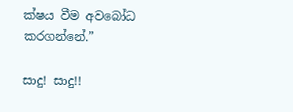ක්ෂය වීම අවබෝධ කරගන්නේ.”

සාදු! සාදු!!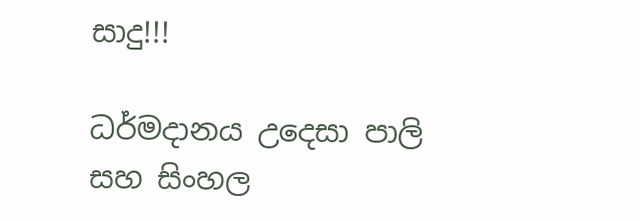සාදු!!!

ධර්මදානය උදෙසා පාලි සහ සිංහල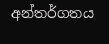අන්තර්ගතය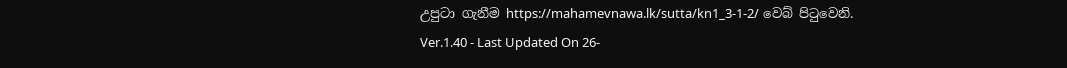උපුටා ගැනීම https://mahamevnawa.lk/sutta/kn1_3-1-2/ වෙබ් පිටුවෙනි.
Ver.1.40 - Last Updated On 26-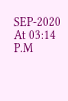SEP-2020 At 03:14 P.M